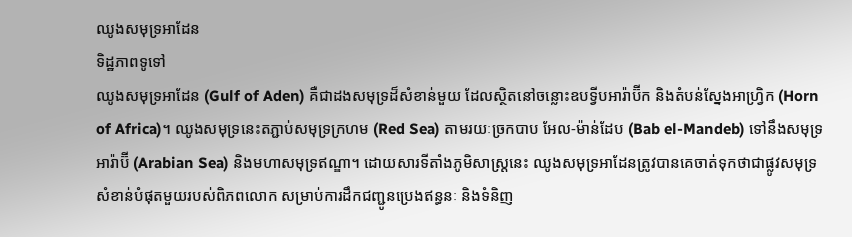ឈូងសមុទ្រអាដែន
ទិដ្ឋភាពទូទៅ
ឈូងសមុទ្រអាដែន (Gulf of Aden) គឺជាដងសមុទ្រដ៏សំខាន់មួយ ដែលស្ថិតនៅចន្លោះឧបទ្វីបអារ៉ាប៊ីក និងតំបន់ស្នែងអាហ្វ្រិក (Horn of Africa)។ ឈូងសមុទ្រនេះតភ្ជាប់សមុទ្រក្រហម (Red Sea) តាមរយៈច្រកបាប អែល-ម៉ាន់ដែប (Bab el-Mandeb) ទៅនឹងសមុទ្រអារ៉ាប៊ី (Arabian Sea) និងមហាសមុទ្រឥណ្ឌា។ ដោយសារទីតាំងភូមិសាស្ត្រនេះ ឈូងសមុទ្រអាដែនត្រូវបានគេចាត់ទុកថាជាផ្លូវសមុទ្រសំខាន់បំផុតមួយរបស់ពិភពលោក សម្រាប់ការដឹកជញ្ជូនប្រេងឥន្ធនៈ និងទំនិញ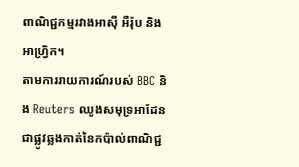ពាណិជ្ជកម្មរវាងអាស៊ី អឺរ៉ុប និងអាហ្វ្រិក។
តាមការរាយការណ៍របស់ BBC និង Reuters ឈូងសមុទ្រអាដែនជាផ្លូវឆ្លងកាត់នៃកប៉ាល់ពាណិជ្ជ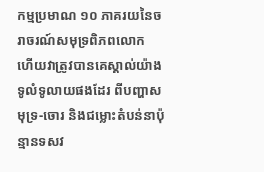កម្មប្រមាណ ១០ ភាគរយនៃចរាចរណ៍សមុទ្រពិភពលោក ហើយវាត្រូវបានគេស្គាល់យ៉ាងទូលំទូលាយផងដែរ ពីបញ្ហាសមុទ្រ-ចោរ និងជម្លោះតំបន់នាប៉ុន្មានទសវ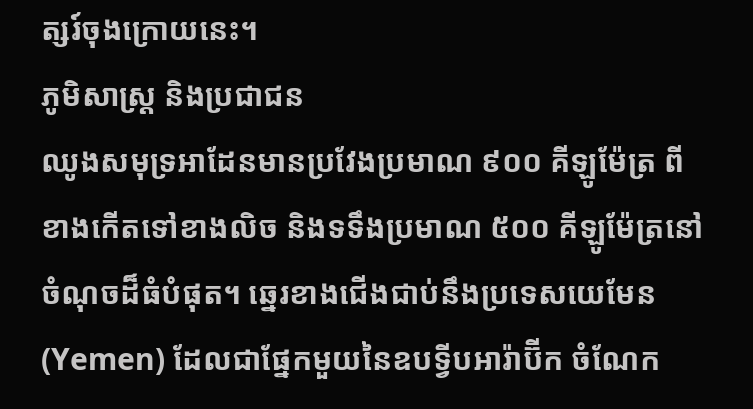ត្សរ៍ចុងក្រោយនេះ។
ភូមិសាស្ត្រ និងប្រជាជន
ឈូងសមុទ្រអាដែនមានប្រវែងប្រមាណ ៩០០ គីឡូម៉ែត្រ ពីខាងកើតទៅខាងលិច និងទទឹងប្រមាណ ៥០០ គីឡូម៉ែត្រនៅចំណុចដ៏ធំបំផុត។ ឆ្នេរខាងជើងជាប់នឹងប្រទេសយេមែន (Yemen) ដែលជាផ្នែកមួយនៃឧបទ្វីបអារ៉ាប៊ីក ចំណែក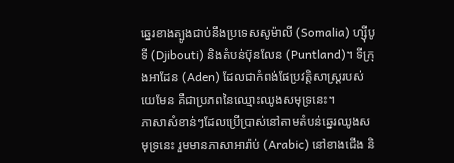ឆ្នេរខាងត្បូងជាប់នឹងប្រទេសសូម៉ាលី (Somalia) ហ្ស៊ីបូទី (Djibouti) និងតំបន់ប៊ុនលែន (Puntland)។ ទីក្រុងអាដែន (Aden) ដែលជាកំពង់ផែប្រវត្តិសាស្ត្ររបស់យេមែន គឺជាប្រភពនៃឈ្មោះឈូងសមុទ្រនេះ។
ភាសាសំខាន់ៗដែលប្រើប្រាស់នៅតាមតំបន់ឆ្នេរឈូងសមុទ្រនេះ រួមមានភាសាអារ៉ាប់ (Arabic) នៅខាងជើង និ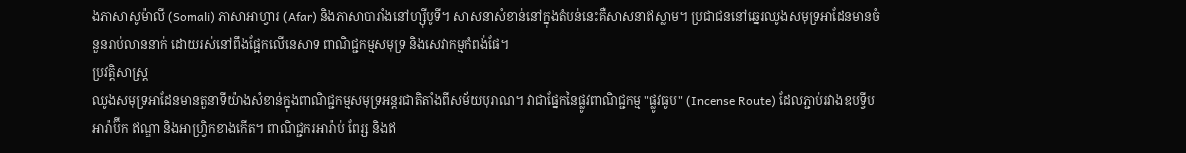ងភាសាសូម៉ាលី (Somali) ភាសាអាហ្វារ (Afar) និងភាសាបារាំងនៅហ្ស៊ីបូទី។ សាសនាសំខាន់នៅក្នុងតំបន់នេះគឺសាសនាឥស្លាម។ ប្រជាជននៅឆ្នេរឈូងសមុទ្រអាដែនមានចំនួនរាប់លាននាក់ ដោយរស់នៅពឹងផ្អែកលើនេសាទ ពាណិជ្ជកម្មសមុទ្រ និងសេវាកម្មកំពង់ផែ។
ប្រវត្តិសាស្ត្រ
ឈូងសមុទ្រអាដែនមានតួនាទីយ៉ាងសំខាន់ក្នុងពាណិជ្ជកម្មសមុទ្រអន្តរជាតិតាំងពីសម័យបុរាណ។ វាជាផ្នែកនៃផ្លូវពាណិជ្ជកម្ម "ផ្លូវធូប" (Incense Route) ដែលភ្ជាប់រវាងឧបទ្វីបអារ៉ាប៊ីក ឥណ្ឌា និងអាហ្វ្រិកខាងកើត។ ពាណិជ្ជករអារ៉ាប់ ពែរ្ស និងឥ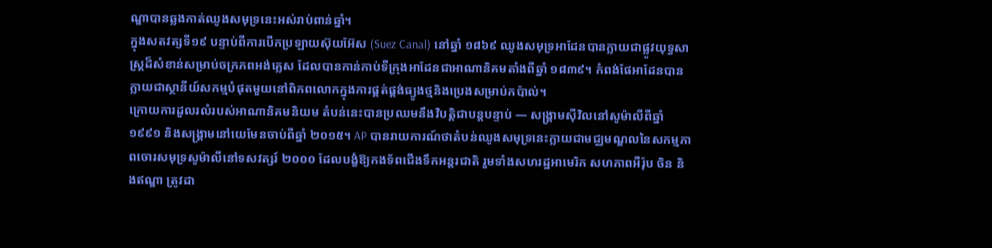ណ្ឌាបានឆ្លងកាត់ឈូងសមុទ្រនេះអស់រាប់ពាន់ឆ្នាំ។
ក្នុងសតវត្សទី១៩ បន្ទាប់ពីការបើកប្រឡាយស៊ុយអ៊ែស (Suez Canal) នៅឆ្នាំ ១៨៦៩ ឈូងសមុទ្រអាដែនបានក្លាយជាផ្លូវយុទ្ធសាស្ត្រដ៏សំខាន់សម្រាប់ចក្រភពអង់គ្លេស ដែលបានកាន់កាប់ទីក្រុងអាដែនជាអាណានិគមតាំងពីឆ្នាំ ១៨៣៩។ កំពង់ផែអាដែនបានក្លាយជាស្ថានីយ៍សកម្មបំផុតមួយនៅពិភពលោកក្នុងការផ្គត់ផ្គង់ធ្យូងថ្មនិងប្រេងសម្រាប់កប៉ាល់។
ក្រោយការដួលរលំរបស់អាណានិគមនិយម តំបន់នេះបានប្រឈមនឹងវិបត្តិជាបន្តបន្ទាប់ — សង្គ្រាមស៊ីវិលនៅសូម៉ាលីពីឆ្នាំ ១៩៩១ និងសង្រ្គាមនៅយេមែនចាប់ពីឆ្នាំ ២០១៥។ AP បានរាយការណ៍ថាតំបន់ឈូងសមុទ្រនេះក្លាយជាមជ្ឈមណ្ឌលនៃសកម្មភាពចោរសមុទ្រសូម៉ាលីនៅទសវត្សរ៍ ២០០០ ដែលបង្ខំឱ្យកងទ័ពជើងទឹកអន្តរជាតិ រួមទាំងសហរដ្ឋអាមេរិក សហភាពអឺរ៉ុប ចិន និងឥណ្ឌា ត្រូវដា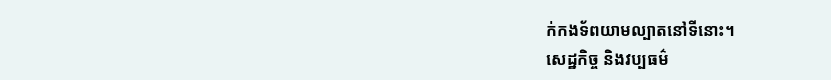ក់កងទ័ពយាមល្បាតនៅទីនោះ។
សេដ្ឋកិច្ច និងវប្បធម៌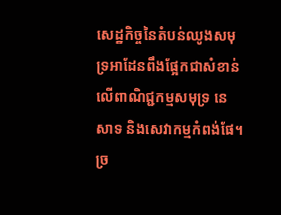សេដ្ឋកិច្ចនៃតំបន់ឈូងសមុទ្រអាដែនពឹងផ្អែកជាសំខាន់លើពាណិជ្ជកម្មសមុទ្រ នេសាទ និងសេវាកម្មកំពង់ផែ។ ច្រ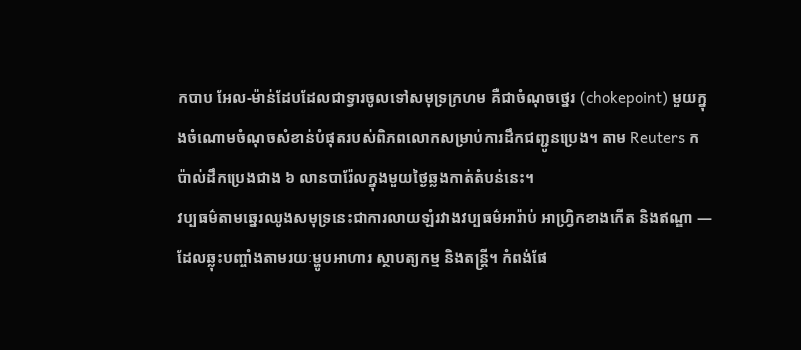កបាប អែល-ម៉ាន់ដែបដែលជាទ្វារចូលទៅសមុទ្រក្រហម គឺជាចំណុចថ្នេរ (chokepoint) មួយក្នុងចំណោមចំណុចសំខាន់បំផុតរបស់ពិភពលោកសម្រាប់ការដឹកជញ្ជូនប្រេង។ តាម Reuters កប៉ាល់ដឹកប្រេងជាង ៦ លានបារ៉ែលក្នុងមួយថ្ងៃឆ្លងកាត់តំបន់នេះ។
វប្បធម៌តាមឆ្នេរឈូងសមុទ្រនេះជាការលាយឡំរវាងវប្បធម៌អារ៉ាប់ អាហ្វ្រិកខាងកើត និងឥណ្ឌា — ដែលឆ្លុះបញ្ចាំងតាមរយៈម្ហូបអាហារ ស្ថាបត្យកម្ម និងតន្ត្រី។ កំពង់ផែ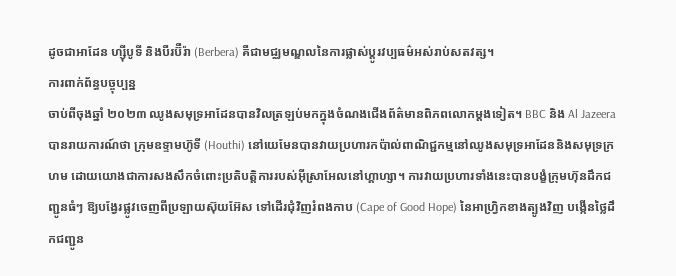ដូចជាអាដែន ហ្ស៊ីបូទី និងបឺរប៊ឺរ៉ា (Berbera) គឺជាមជ្ឈមណ្ឌលនៃការផ្លាស់ប្តូរវប្បធម៌អស់រាប់សតវត្ស។
ការពាក់ព័ន្ធបច្ចុប្បន្ន
ចាប់ពីចុងឆ្នាំ ២០២៣ ឈូងសមុទ្រអាដែនបានវិលត្រឡប់មកក្នុងចំណងជើងព័ត៌មានពិភពលោកម្តងទៀត។ BBC និង Al Jazeera បានរាយការណ៍ថា ក្រុមឧទ្ទាមហ៊ូទី (Houthi) នៅយេមែនបានវាយប្រហារកប៉ាល់ពាណិជ្ជកម្មនៅឈូងសមុទ្រអាដែននិងសមុទ្រក្រហម ដោយយោងជាការសងសឹកចំពោះប្រតិបត្តិការរបស់អ៊ីស្រាអែលនៅហ្គាហ្សា។ ការវាយប្រហារទាំងនេះបានបង្ខំក្រុមហ៊ុនដឹកជញ្ជូនធំៗ ឱ្យបង្វែរផ្លូវចេញពីប្រឡាយស៊ុយអ៊ែស ទៅដើរជុំវិញរំពងកាប (Cape of Good Hope) នៃអាហ្វ្រិកខាងត្បូងវិញ បង្កើនថ្លៃដឹកជញ្ជូន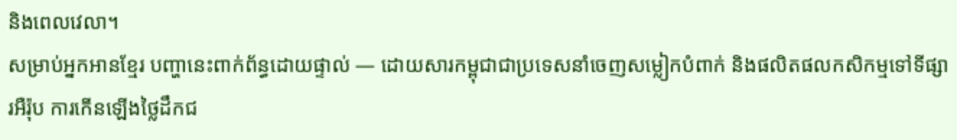និងពេលវេលា។
សម្រាប់អ្នកអានខ្មែរ បញ្ហានេះពាក់ព័ន្ធដោយផ្ទាល់ — ដោយសារកម្ពុជាជាប្រទេសនាំចេញសម្លៀកបំពាក់ និងផលិតផលកសិកម្មទៅទីផ្សារអឺរ៉ុប ការកើនឡើងថ្លៃដឹកជ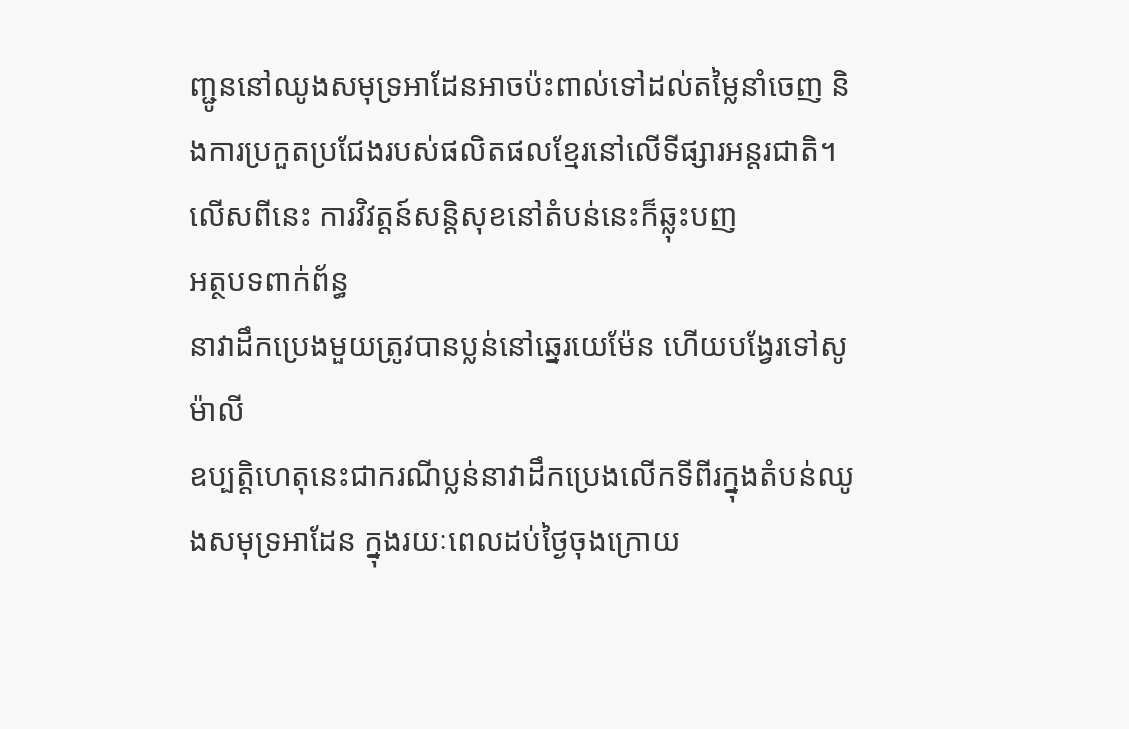ញ្ជូននៅឈូងសមុទ្រអាដែនអាចប៉ះពាល់ទៅដល់តម្លៃនាំចេញ និងការប្រកួតប្រជែងរបស់ផលិតផលខ្មែរនៅលើទីផ្សារអន្តរជាតិ។ លើសពីនេះ ការវិវត្តន៍សន្តិសុខនៅតំបន់នេះក៏ឆ្លុះបញ
អត្ថបទពាក់ព័ន្ធ
នាវាដឹកប្រេងមួយត្រូវបានប្លន់នៅឆ្នេរយេម៉ែន ហើយបង្វែរទៅសូម៉ាលី
ឧប្បត្តិហេតុនេះជាករណីប្លន់នាវាដឹកប្រេងលើកទីពីរក្នុងតំបន់ឈូងសមុទ្រអាដែន ក្នុងរយៈពេលដប់ថ្ងៃចុងក្រោយ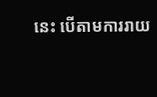នេះ បើតាមការរាយ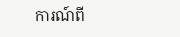ការណ៍ពី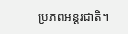ប្រភពអន្តរជាតិ។